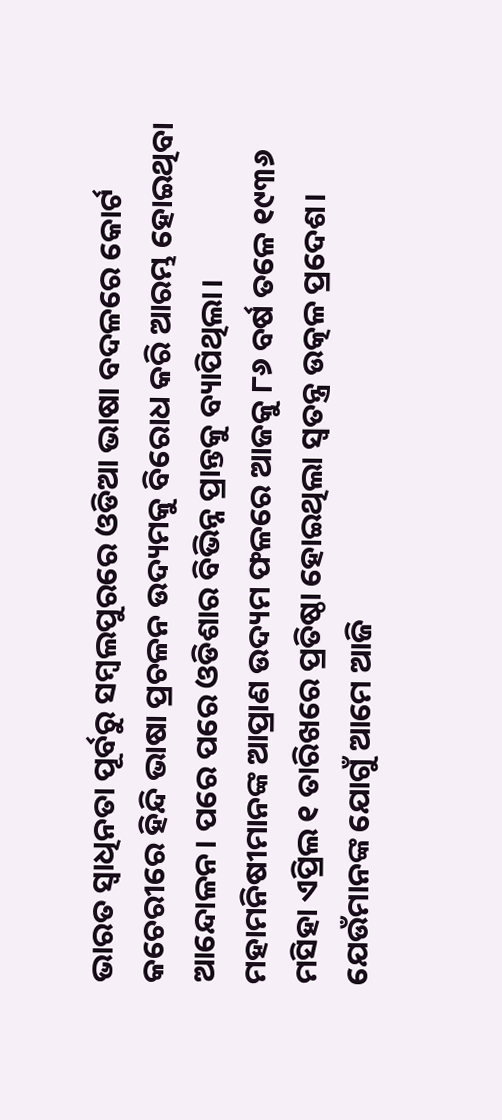ଭାରତ ସ୍ୱାଧିନତା ପୂର୍ବରୁ ସମ୍ବଲପୁରରେ ଓଡିଆ ଭାଷା ବଦଳରେ କୋର୍ଟ କଚେରୀରେ ହିନ୍ଦି ଭାଷା ପ୍ରଚଳନ ଉଦ୍ୟମକୁ ବିରୋଧ କରି ଆରମ୍ଭ ହୋଇଥିବା ଆନ୍ଦୋଳନ। ପରେ ପରେ ଓଡିଶାର ବିଭିନ୍ନ ପ୍ରାନ୍ତକୁ ବ୍ୟାପିଥିଲା।
ମହାମନିଷୀମାନଙ୍କ ଆପ୍ରାଣ ଉଦ୍ୟମ ଫଳରେ ଆଜକୁ ୮୬ ବର୍ଷ ତଳେ ୧୯୩୬ ମସିହା ଏପ୍ରିଲ ୧ ତାରିଖରେ ପ୍ରତିଷ୍ଠା ହୋଇଥିଲା ସ୍ୱତନ୍ତ୍ର ଉତ୍କଳ ପ୍ରଦେଶ। ଯେଉଁମାନଙ୍କ ଯୋଗୁଁ ଆମେ ଆଜି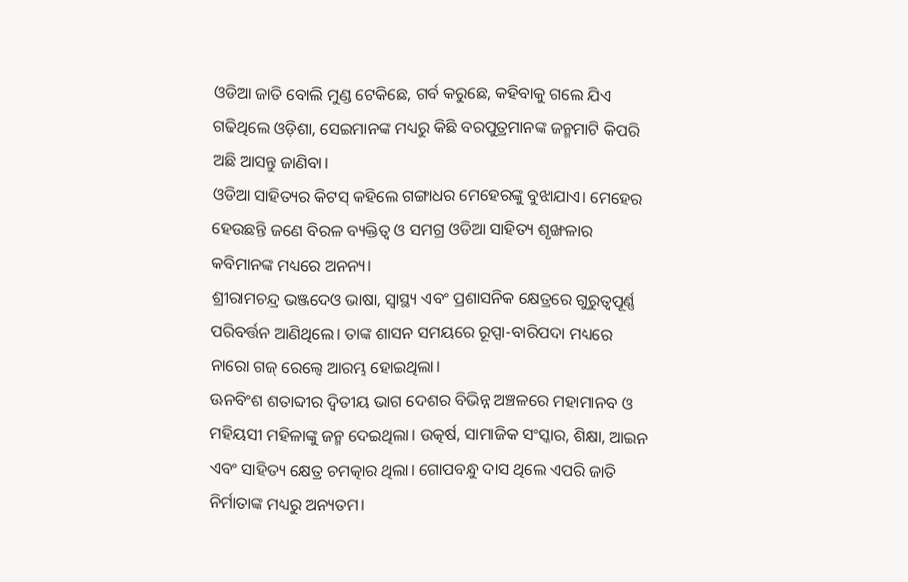ଓଡିଆ ଜାତି ବୋଲି ମୁଣ୍ଡ ଟେକିଛେ, ଗର୍ବ କରୁଛେ, କହିବାକୁ ଗଲେ ଯିଏ ଗଢିଥିଲେ ଓଡ଼ିଶା, ସେଇମାନଙ୍କ ମଧ୍ୟରୁ କିଛି ବରପୁତ୍ରମାନଙ୍କ ଜନ୍ମମାଟି କିପରି ଅଛି ଆସନ୍ତୁ ଜାଣିବା।
ଓଡିଆ ସାହିତ୍ୟର କିଟସ୍ କହିଲେ ଗଙ୍ଗାଧର ମେହେରଙ୍କୁ ବୁଝାଯାଏ। ମେହେର ହେଉଛନ୍ତି ଜଣେ ବିରଳ ବ୍ୟକ୍ତିତ୍ୱ ଓ ସମଗ୍ର ଓଡିଆ ସାହିତ୍ୟ ଶୃଙ୍ଖଳାର କବିମାନଙ୍କ ମଧ୍ୟରେ ଅନନ୍ୟ।
ଶ୍ରୀରାମଚନ୍ଦ୍ର ଭଞ୍ଜଦେଓ ଭାଷା, ସ୍ୱାସ୍ଥ୍ୟ ଏବଂ ପ୍ରଶାସନିକ କ୍ଷେତ୍ରରେ ଗୁରୁତ୍ୱପୂର୍ଣ୍ଣ ପରିବର୍ତ୍ତନ ଆଣିଥିଲେ। ତାଙ୍କ ଶାସନ ସମୟରେ ରୂପ୍ସା-ବାରିପଦା ମଧ୍ୟରେ ନାରୋ ଗଜ୍ ରେଲ୍ୱେ ଆରମ୍ଭ ହୋଇଥିଲା।
ଊନବିଂଶ ଶତାବ୍ଦୀର ଦ୍ୱିତୀୟ ଭାଗ ଦେଶର ବିଭିନ୍ନ ଅଞ୍ଚଳରେ ମହାମାନବ ଓ ମହିୟସୀ ମହିଳାଙ୍କୁ ଜନ୍ମ ଦେଇଥିଲା। ଉତ୍କର୍ଷ, ସାମାଜିକ ସଂସ୍କାର, ଶିକ୍ଷା, ଆଇନ ଏବଂ ସାହିତ୍ୟ କ୍ଷେତ୍ର ଚମତ୍କାର ଥିଲା। ଗୋପବନ୍ଧୁ ଦାସ ଥିଲେ ଏପରି ଜାତି ନିର୍ମାତାଙ୍କ ମଧ୍ୟରୁ ଅନ୍ୟତମ।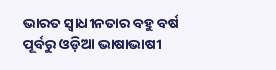ଭାରତ ସ୍ଵାଧୀନତାର ବହୁ ବର୍ଷ ପୂର୍ବରୁ ଓଡ଼ିଆ ଭାଷାଭାଷୀ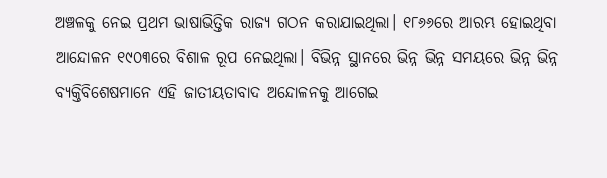ଅଞ୍ଚଳକୁ ନେଇ ପ୍ରଥମ ଭାଷାଭିତ୍ତିକ ରାଜ୍ୟ ଗଠନ କରାଯାଇଥିଲା। ୧୮୬୬ରେ ଆରମ୍ଭ ହୋଇଥିବା ଆନ୍ଦୋଳନ ୧୯୦୩ରେ ବିଶାଳ ରୂପ ନେଇଥିଲା। ବିଭିନ୍ନ ସ୍ଥାନରେ ଭିନ୍ନ ଭିନ୍ନ ସମୟରେ ଭିନ୍ନ ଭିନ୍ନ ବ୍ୟକ୍ତିବିଶେଷମାନେ ଏହି ଜାତୀୟତାବାଦ ଅନ୍ଦୋଳନକୁ ଆଗେଇ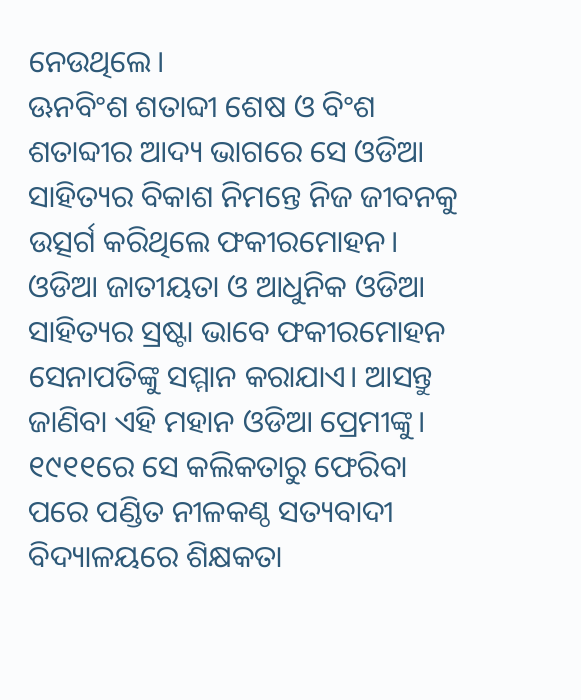ନେଉଥିଲେ।
ଊନବିଂଶ ଶତାବ୍ଦୀ ଶେଷ ଓ ବିଂଶ ଶତାବ୍ଦୀର ଆଦ୍ୟ ଭାଗରେ ସେ ଓଡିଆ ସାହିତ୍ୟର ବିକାଶ ନିମନ୍ତେ ନିଜ ଜୀବନକୁ ଉତ୍ସର୍ଗ କରିଥିଲେ ଫକୀରମୋହନ। ଓଡିଆ ଜାତୀୟତା ଓ ଆଧୁନିକ ଓଡିଆ ସାହିତ୍ୟର ସ୍ରଷ୍ଟା ଭାବେ ଫକୀରମୋହନ ସେନାପତିଙ୍କୁ ସମ୍ମାନ କରାଯାଏ। ଆସନ୍ତୁ ଜାଣିବା ଏହି ମହାନ ଓଡିଆ ପ୍ରେମୀଙ୍କୁ।
୧୯୧୧ରେ ସେ କଲିକତାରୁ ଫେରିବା ପରେ ପଣ୍ଡିତ ନୀଳକଣ୍ଠ ସତ୍ୟବାଦୀ ବିଦ୍ୟାଳୟରେ ଶିକ୍ଷକତା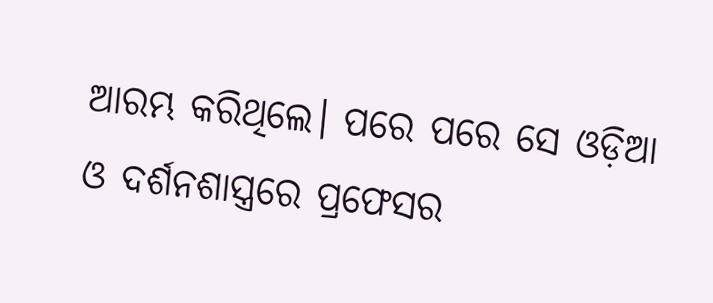ଆରମ୍ଭ କରିଥିଲେ। ପରେ ପରେ ସେ ଓଡ଼ିଆ ଓ ଦର୍ଶନଶାସ୍ତ୍ରରେ ପ୍ରଫେସର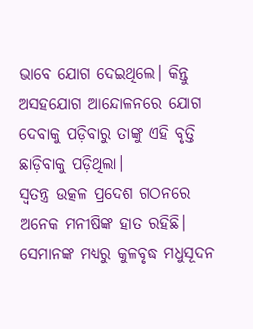ଭାବେ ଯୋଗ ଦେଇଥିଲେ। କିନ୍ତୁ ଅସହଯୋଗ ଆନ୍ଦୋଳନରେ ଯୋଗ ଦେବାକୁ ପଡ଼ିବାରୁ ତାଙ୍କୁ ଏହି ବୃତ୍ତି ଛାଡ଼ିବାକୁ ପଡ଼ିଥିଲା।
ସ୍ୱତନ୍ତ୍ର ଉତ୍କଳ ପ୍ରଦେଶ ଗଠନରେ ଅନେକ ମନୀଷିଙ୍କ ହାତ ରହିଛି। ସେମାନଙ୍କ ମଧ୍ୟରୁ କୁଳବୃଦ୍ଧ ମଧୁସୂଦନ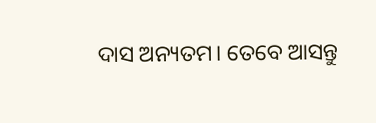ଦାସ ଅନ୍ୟତମ। ତେବେ ଆସନ୍ତୁ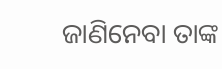ଜାଣିନେବା ତାଙ୍କ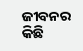ଜୀବନର କିଛି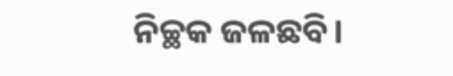ନିଚ୍ଛକ ଜଳଛବି।